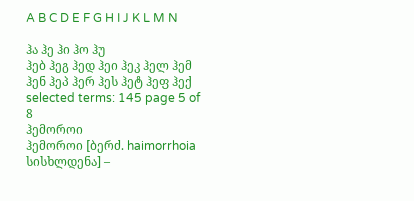A B C D E F G H I J K L M N

ჰა ჰე ჰი ჰო ჰუ
ჰებ ჰეგ ჰედ ჰეი ჰეკ ჰელ ჰემ ჰენ ჰეპ ჰერ ჰეს ჰეტ ჰეფ ჰექ
selected terms: 145 page 5 of 8
ჰემოროი
ჰემოროი [ბერძ. haimorrhoia სისხლდენა] –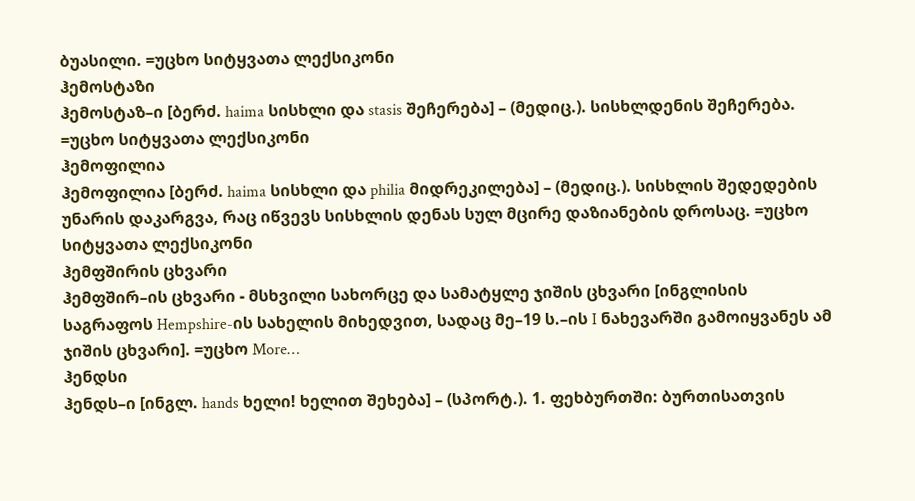ბუასილი. =უცხო სიტყვათა ლექსიკონი
ჰემოსტაზი
ჰემოსტაზ–ი [ბერძ. haima სისხლი და stasis შეჩერება] – (მედიც.). სისხლდენის შეჩერება. =უცხო სიტყვათა ლექსიკონი
ჰემოფილია
ჰემოფილია [ბერძ. haima სისხლი და philia მიდრეკილება] – (მედიც.). სისხლის შედედების უნარის დაკარგვა, რაც იწვევს სისხლის დენას სულ მცირე დაზიანების დროსაც. =უცხო სიტყვათა ლექსიკონი
ჰემფშირის ცხვარი
ჰემფშირ–ის ცხვარი - მსხვილი სახორცე და სამატყლე ჯიშის ცხვარი [ინგლისის საგრაფოს Hempshire-ის სახელის მიხედვით, სადაც მე–19 ს.–ის I ნახევარში გამოიყვანეს ამ ჯიშის ცხვარი]. =უცხო More…
ჰენდსი
ჰენდს–ი [ინგლ. hands ხელი! ხელით შეხება] – (სპორტ.). 1. ფეხბურთში: ბურთისათვის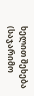ხელით შეხება (საჯარიმო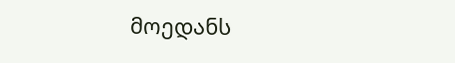მოედანს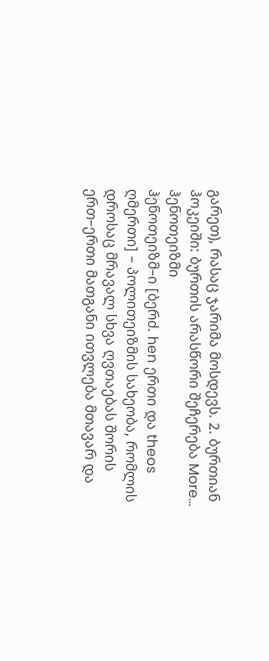გარეთ), რასაც ჯარიმა მოსდევს. 2. ბურთიან ჰოკეიში: ბურთის არასწორი შეჩერება More…
ჰენოთეიზმი
ჰენოთეიზმ–ი [ბერძ. hen ერთი და theos ღმერთი] – პოლითეიზმის სახეობა, რომლის დროსაც მრავალ სხვა ღვთაებას შორის ერთ–ერთი მათგანი ითვლება მთავარ და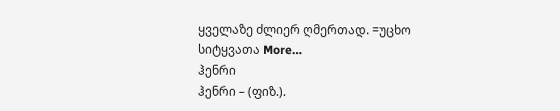ყველაზე ძლიერ ღმერთად. =უცხო სიტყვათა More…
ჰენრი
ჰენრი – (ფიზ.).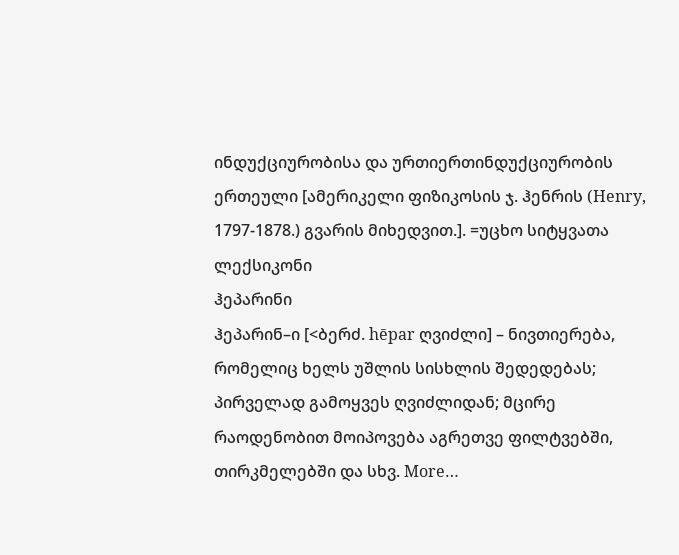ინდუქციურობისა და ურთიერთინდუქციურობის ერთეული [ამერიკელი ფიზიკოსის ჯ. ჰენრის (Henry, 1797-1878.) გვარის მიხედვით.]. =უცხო სიტყვათა ლექსიკონი
ჰეპარინი
ჰეპარინ–ი [<ბერძ. hēpar ღვიძლი] – ნივთიერება, რომელიც ხელს უშლის სისხლის შედედებას; პირველად გამოყვეს ღვიძლიდან; მცირე რაოდენობით მოიპოვება აგრეთვე ფილტვებში, თირკმელებში და სხვ. More…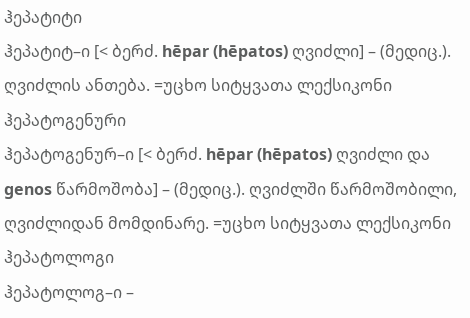ჰეპატიტი
ჰეპატიტ–ი [< ბერძ. hēpar (hēpatos) ღვიძლი] – (მედიც.). ღვიძლის ანთება. =უცხო სიტყვათა ლექსიკონი
ჰეპატოგენური
ჰეპატოგენურ–ი [< ბერძ. hēpar (hēpatos) ღვიძლი და genos წარმოშობა] – (მედიც.). ღვიძლში წარმოშობილი, ღვიძლიდან მომდინარე. =უცხო სიტყვათა ლექსიკონი
ჰეპატოლოგი
ჰეპატოლოგ–ი –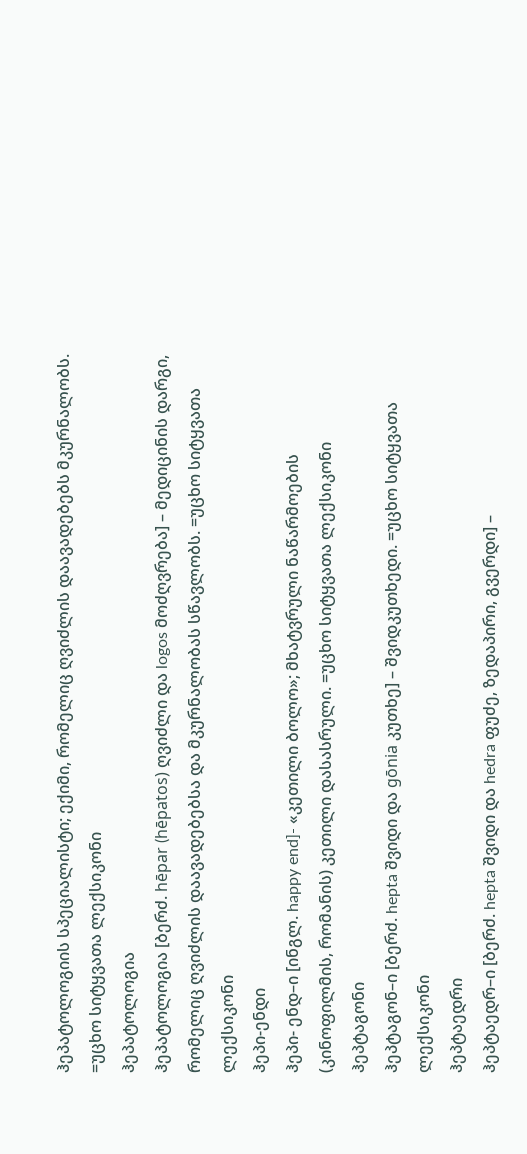ჰეპატოლოგიის სპეციალისტი; ექიმი, რომელიც ღვიძლის დაავადებებს მკურნალობს. =უცხო სიტყვათა ლექსიკონი
ჰეპატოლოგია
ჰეპატოლოგია [ბერძ. hēpar (hēpatos) ღვიძლი და logos მოძღვრება] – მედიცინის დარგი, რომელიც ღვიძლის დაავადებებსა და მკურნალობას სწავლობს. =უცხო სიტყვათა ლექსიკონი
ჰეპი-ენდი
ჰეპი- ენდ–ი [ინგლ. happy end]- «კეთილი ბოლო»; მხატვრული ნაწარმოების (კინოფილმის, რომანის) კეთილი დასასრული. =უცხო სიტყვათა ლექსიკონი
ჰეპტაგონი
ჰეპტაგონ–ი [ბერძ. hepta შვიდი და gōnia კუთხე] – შვიდკუთხედი. =უცხო სიტყვათა ლექსიკონი
ჰეპტაედრი
ჰეპტაედრ–ი [ბერძ. hepta შვიდი და hedra ფუძე, ზედაპირი, გვერდი] –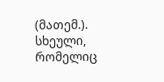(მათემ.). სხეული, რომელიც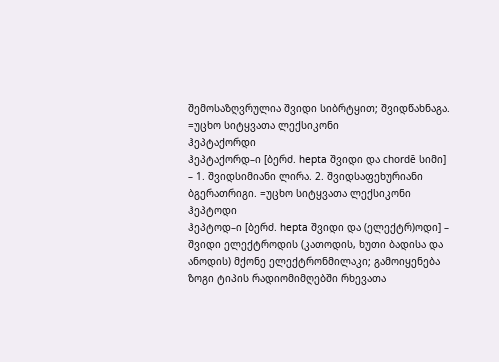შემოსაზღვრულია შვიდი სიბრტყით; შვიდწახნაგა. =უცხო სიტყვათა ლექსიკონი
ჰეპტაქორდი
ჰეპტაქორდ–ი [ბერძ. hepta შვიდი და chordē სიმი] – 1. შვიდსიმიანი ლირა. 2. შვიდსაფეხურიანი ბგერათრიგი. =უცხო სიტყვათა ლექსიკონი
ჰეპტოდი
ჰეპტოდ–ი [ბერძ. hepta შვიდი და (ელექტრ)ოდი] – შვიდი ელექტროდის (კათოდის, ხუთი ბადისა და ანოდის) მქონე ელექტრონმილაკი; გამოიყენება ზოგი ტიპის რადიომიმღებში რხევათა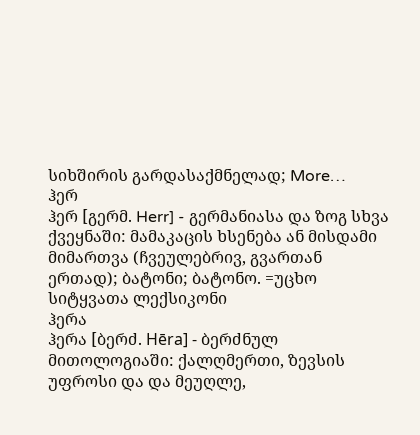სიხშირის გარდასაქმნელად; More…
ჰერ
ჰერ [გერმ. Herr] - გერმანიასა და ზოგ სხვა ქვეყნაში: მამაკაცის ხსენება ან მისდამი მიმართვა (ჩვეულებრივ, გვართან ერთად); ბატონი; ბატონო. =უცხო სიტყვათა ლექსიკონი
ჰერა
ჰერა [ბერძ. Hēra] - ბერძნულ მითოლოგიაში: ქალღმერთი, ზევსის უფროსი და და მეუღლე,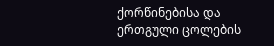ქორწინებისა და ერთგული ცოლების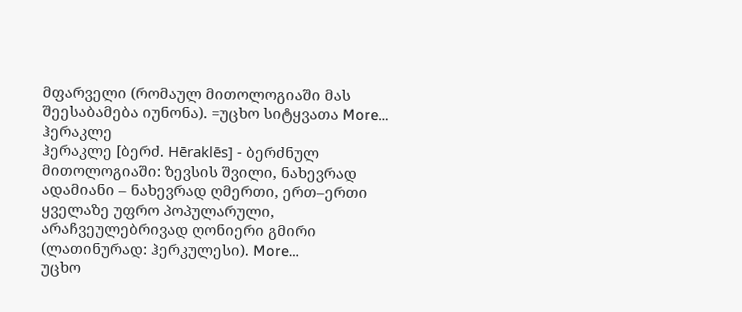მფარველი (რომაულ მითოლოგიაში მას შეესაბამება იუნონა). =უცხო სიტყვათა More…
ჰერაკლე
ჰერაკლე [ბერძ. Hēraklēs] - ბერძნულ მითოლოგიაში: ზევსის შვილი, ნახევრად ადამიანი – ნახევრად ღმერთი, ერთ–ერთი ყველაზე უფრო პოპულარული, არაჩვეულებრივად ღონიერი გმირი (ლათინურად: ჰერკულესი). More…
უცხო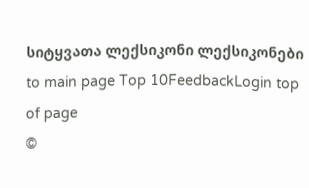სიტყვათა ლექსიკონი ლექსიკონები
to main page Top 10FeedbackLogin top of page
©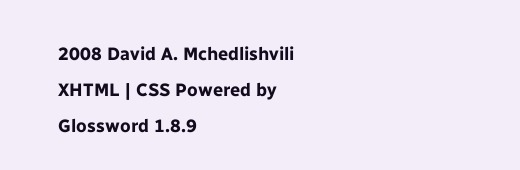2008 David A. Mchedlishvili XHTML | CSS Powered by Glossword 1.8.9